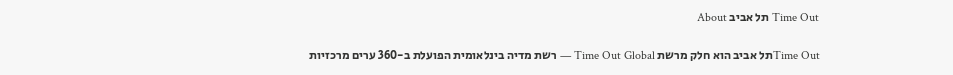Time Out תל אביב About

Time Outתל אביב הוא חלק מרשת Time Out Global — רשת מדיה בינלאומית הפועלת ב-360 ערים מרכזיות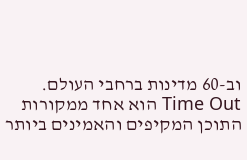וב-60 מדינות ברחבי העולם. Time Out הוא אחד ממקורות התוכן המקיפים והאמינים ביותר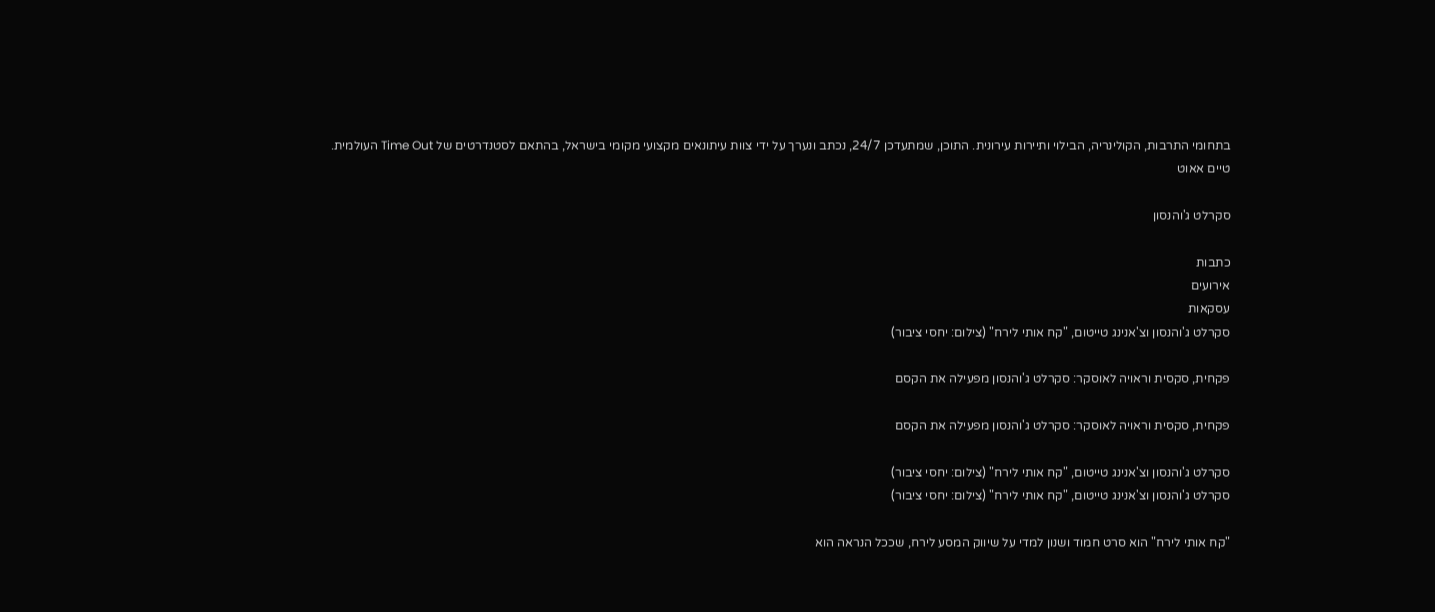בתחומי התרבות, הקולינריה, הבילוי ותיירות עירונית. התוכן, שמתעדכן 24/7, נכתב ונערך על ידי צוות עיתונאים מקצועי מקומי בישראל, בהתאם לסטנדרטים של Time Out העולמית.
טיים אאוט

סקרלט ג'והנסון

כתבות
אירועים
עסקאות
סקרלט ג'והנסון וצ'אנינג טייטום, "קח אותי לירח" (צילום: יחסי ציבור)

פקחית, סקסית וראויה לאוסקר: סקרלט ג'והנסון מפעילה את הקסם

פקחית, סקסית וראויה לאוסקר: סקרלט ג'והנסון מפעילה את הקסם

סקרלט ג'והנסון וצ'אנינג טייטום, "קח אותי לירח" (צילום: יחסי ציבור)
סקרלט ג'והנסון וצ'אנינג טייטום, "קח אותי לירח" (צילום: יחסי ציבור)

"קח אותי לירח" הוא סרט חמוד ושנון למדי על שיווק המסע לירח, שככל הנראה הוא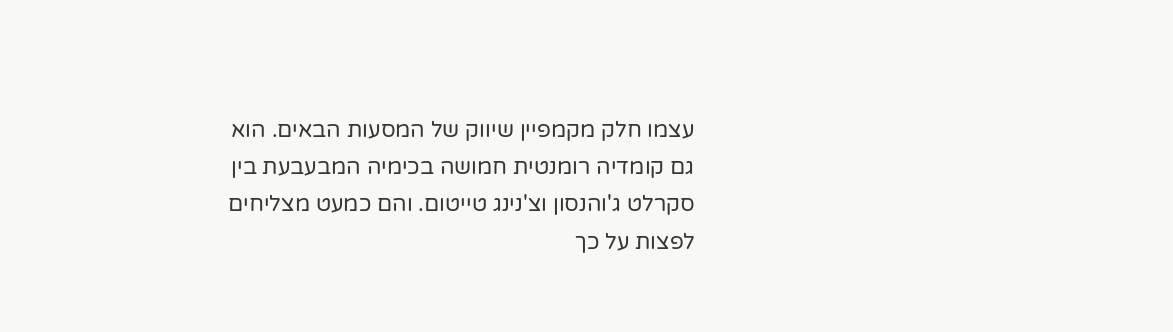עצמו חלק מקמפיין שיווק של המסעות הבאים. הוא גם קומדיה רומנטית חמושה בכימיה המבעבעת בין סקרלט ג'והנסון וצ'נינג טייטום. והם כמעט מצליחים לפצות על כך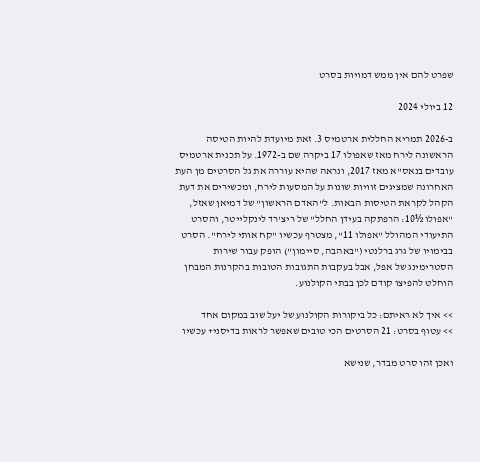שפרט להם אין ממש דמויות בסרט

12 ביולי 2024

ב-2026 תמריא החללית ארטמיס 3. זאת מיועדת להיות הטיסה הראשונה לירח מאז שאפולו 17 ביקרה שם ב-1972. על תכנית ארטמיס עובדים בנאס"א מאז 2017, ונראה שהיא עוררה את גל הסרטים מן העת האחרונה שמציגים זוויות שונות על המסעות לירח, ומכשירים את דעת הקהל לקראת הטיסות הבאות. ל"האדם הראשון" של דמיאן שאזל, "אפולו ½10: הרפתקה בעידן החלל" של ריצ'רד לינקלייטר, והסרט התיעודי המהולל "אפולו 11", מצטרף עכשיו "קח אותי לירח". הסרט בבימויו של גרג ברלנטי ("באהבה, סיימון") הופק עבור שירות הסטרימינג של אפל, אבל בעקבות התגובות הטובות בהקרנות המבחן הוחלט להפיצו קודם לכן בבתי הקולנוע.

>> איך לא ראיתם: כל ביקורות הקולנוע של יעל שוב במקום אחד
>> עטוף בסרט: 21 הסרטים הכי טובים שאפשר לראות בדיסני+ עכשיו

ואכן זהו סרט מבדר, שנישא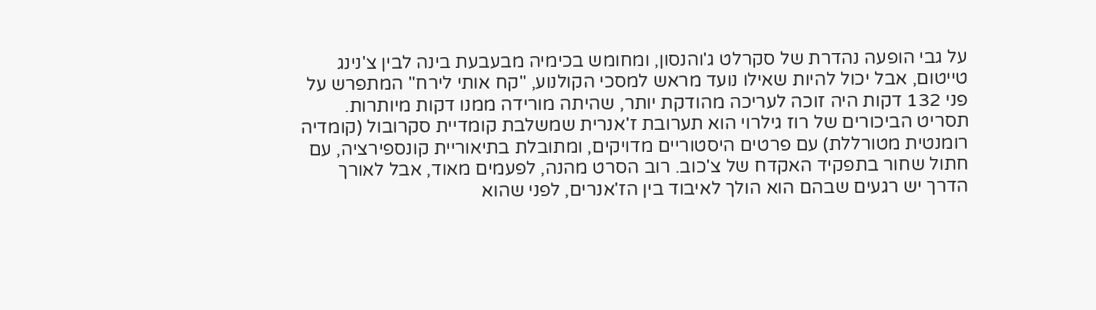על גבי הופעה נהדרת של סקרלט ג'והנסון, ומחומש בכימיה מבעבעת בינה לבין צ'נינג טייטום, אבל יכול להיות שאילו נועד מראש למסכי הקולנוע, "קח אותי לירח" המתפרש על פני 132 דקות היה זוכה לעריכה מהודקת יותר, שהיתה מורידה ממנו דקות מיותרות. תסריט הביכורים של רוז גילרוי הוא תערובת ז'אנרית שמשלבת קומדיית סקרובול (קומדיה רומנטית מטורללת) עם פרטים היסטוריים מדויקים, ומתובלת בתיאוריית קונספירציה, עם חתול שחור בתפקיד האקדח של צ'כוב. רוב הסרט מהנה, לפעמים מאוד, אבל לאורך הדרך יש רגעים שבהם הוא הולך לאיבוד בין הז'אנרים, לפני שהוא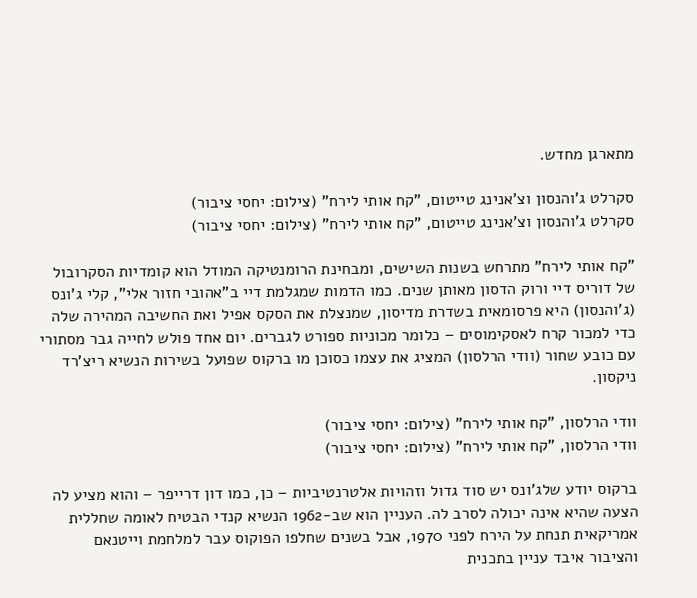מתארגן מחדש.

סקרלט ג'והנסון וצ'אנינג טייטום, "קח אותי לירח" (צילום: יחסי ציבור)
סקרלט ג'והנסון וצ'אנינג טייטום, "קח אותי לירח" (צילום: יחסי ציבור)

"קח אותי לירח" מתרחש בשנות השישים, ומבחינת הרומנטיקה המודל הוא קומדיות הסקרובול של דוריס דיי ורוק הדסון מאותן שנים. כמו הדמות שמגלמת דיי ב"אהובי חזור אלי", קלי ג'ונס (ג'והנסון) היא פרסומאית בשדרת מדיסון, שמנצלת את הסקס אפיל ואת החשיבה המהירה שלה כדי למכור קרח לאסקימוסים – כלומר מכוניות ספורט לגברים. יום אחד פולש לחייה גבר מסתורי עם כובע שחור (וודי הרלסון) המציג את עצמו כסוכן מו ברקוס שפועל בשירות הנשיא ריצ'רד ניקסון.

וודי הרלסון, "קח אותי לירח" (צילום: יחסי ציבור)
וודי הרלסון, "קח אותי לירח" (צילום: יחסי ציבור)

ברקוס יודע שלג'ונס יש סוד גדול וזהויות אלטרנטיביות – כן, כמו דון דרייפר – והוא מציע לה הצעה שהיא אינה יכולה לסרב לה. העניין הוא שב-1962 הנשיא קנדי הבטיח לאומה שחללית אמריקאית תנחת על הירח לפני 1970, אבל בשנים שחלפו הפוקוס עבר למלחמת וייטנאם והציבור איבד עניין בתכנית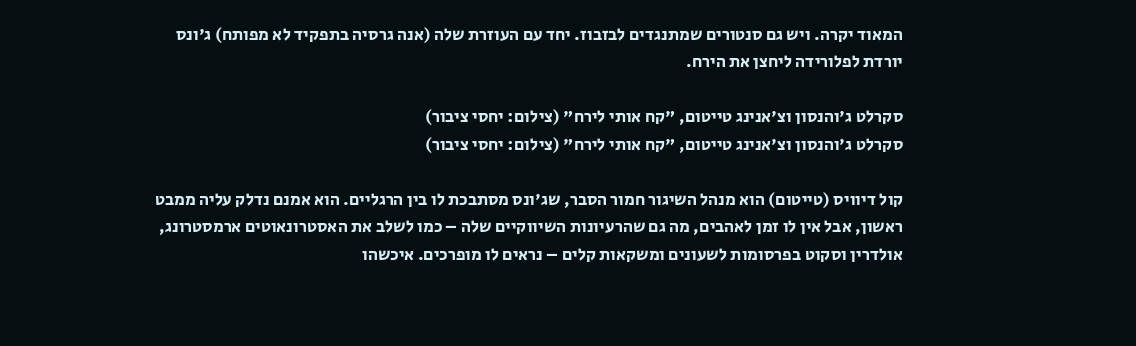המאוד יקרה. ויש גם סנטורים שמתנגדים לבזבוז. יחד עם העוזרת שלה (אנה גרסיה בתפקיד לא מפותח) ג'ונס יורדת לפלורידה ליחצן את הירח.

סקרלט ג'והנסון וצ'אנינג טייטום, "קח אותי לירח" (צילום: יחסי ציבור)
סקרלט ג'והנסון וצ'אנינג טייטום, "קח אותי לירח" (צילום: יחסי ציבור)

קול דיוויס (טייטום) הוא מנהל השיגור חמור הסבר, שג'ונס מסתבכת לו בין הרגליים. הוא אמנם נדלק עליה ממבט ראשון, אבל אין לו זמן לאהבים, מה גם שהרעיונות השיווקיים שלה – כמו לשלב את האסטרונאוטים ארמסטרונג, אולדרין וסקוט בפרסומות לשעונים ומשקאות קלים – נראים לו מופרכים. איכשהו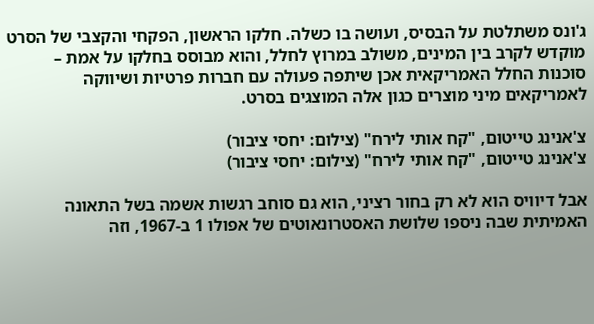ג'ונס משתלטת על הבסיס, ועושה בו כשלה. חלקו הראשון, הפקחי והקצבי של הסרט מוקדש לקרב בין המינים, משולב במרוץ לחלל, והוא מבוסס בחלקו על אמת – סוכנות החלל האמריקאית אכן שיתפה פעולה עם חברות פרטיות ושיווקה לאמריקאים מיני מוצרים כגון אלה המוצגים בסרט.

צ'אנינג טייטום, "קח אותי לירח" (צילום: יחסי ציבור)
צ'אנינג טייטום, "קח אותי לירח" (צילום: יחסי ציבור)

אבל דיוויס הוא לא רק בחור רציני, הוא גם סוחב רגשות אשמה בשל התאונה האמיתית שבה ניספו שלושת האסטרונאוטים של אפולו 1 ב-1967, וזה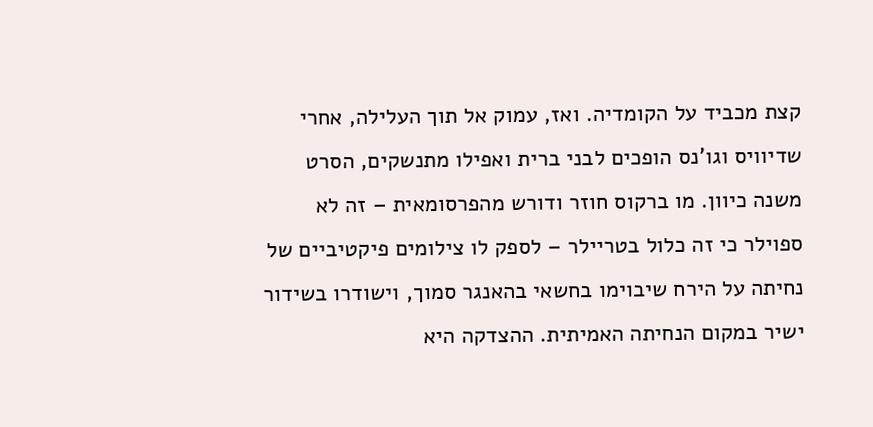קצת מכביד על הקומדיה. ואז, עמוק אל תוך העלילה, אחרי שדיוויס וגו'נס הופכים לבני ברית ואפילו מתנשקים, הסרט משנה כיוון. מו ברקוס חוזר ודורש מהפרסומאית – זה לא ספוילר כי זה כלול בטריילר – לספק לו צילומים פיקטיביים של נחיתה על הירח שיבוימו בחשאי בהאנגר סמוך, וישודרו בשידור ישיר במקום הנחיתה האמיתית. ההצדקה היא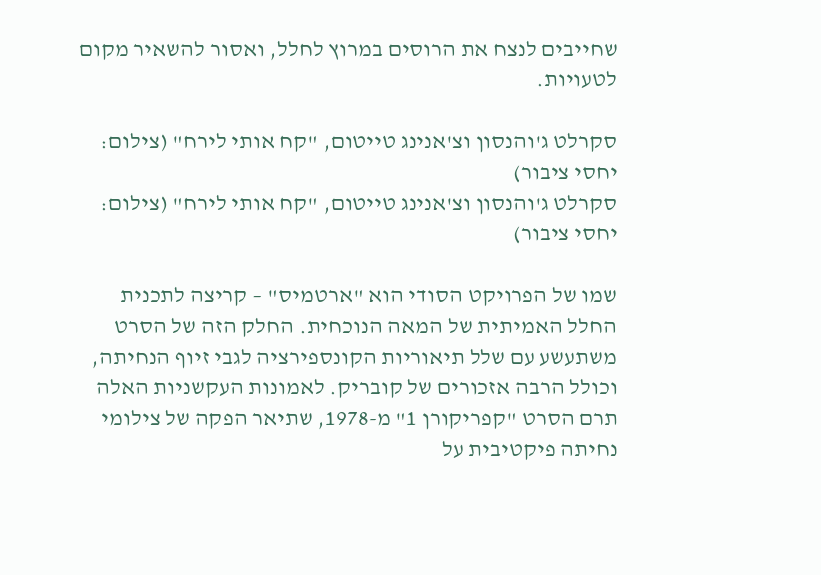שחייבים לנצח את הרוסים במרוץ לחלל, ואסור להשאיר מקום לטעויות.

סקרלט ג'והנסון וצ'אנינג טייטום, "קח אותי לירח" (צילום: יחסי ציבור)
סקרלט ג'והנסון וצ'אנינג טייטום, "קח אותי לירח" (צילום: יחסי ציבור)

שמו של הפרויקט הסודי הוא "ארטמיס" – קריצה לתכנית החלל האמיתית של המאה הנוכחית. החלק הזה של הסרט משתעשע עם שלל תיאוריות הקונספירציה לגבי זיוף הנחיתה, וכולל הרבה אזכורים של קובריק. לאמונות העקשניות האלה תרם הסרט "קפריקורן 1" מ-1978, שתיאר הפקה של צילומי נחיתה פיקטיבית על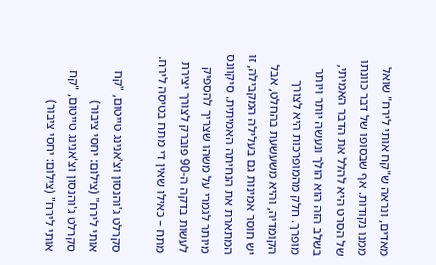מאדים, ונראה ש"קח אותי לירח" שואל ממנו נקודות. אף שבסופו של דבר כוונתו של הסרט היא להלל את הדבר האמיתי, בשלב הזה הוא הולך ונעשה יותר ויותר מופרך. חלק מהמופרכות היא לצורך הקומדיה, והיא משעשעת בהחלט, אבל יש חוסר אמינות גם בעלילה המקבילה, זו המתארת את הנחיתה האמיתית. סיקוונס מיותר לגמרי על משהו שצריך להספיק לעשות בדקה ה-90 פוברק לצורך יצירת מתח – כאילו שאין די מתח בטיסה לירח.

סקרלט ג'והנסון וצ'אנינג טייטום, "קח אותי לירח" (צילום: יחסי ציבור)
סקרלט ג'והנסון וצ'אנינג טייטום, "קח אותי לירח" (צילום: יחסי ציבור)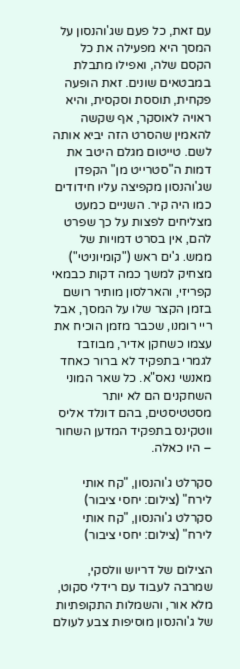עם זאת, כל פעם שג'והנסון על המסך היא מפעילה את כל הקסם שלה, ואפילו מתבלת במבטאים שונים. זאת הופעה פקחית, תוססת וסקסית, והיא ראויה לאוסקר, אף שקשה להאמין שהסרט הזה יביא אותה לשם. טייטום מגלם היטב את דמות ה"סטרייט מן" הקפדן שג'והנסון מקפיצה עליו חידודים כמו היה קיר. השניים כמעט מצליחים לפצות על כך שפרט להם, אין בסרט דמויות של ממש. ג'ים ראש ("קומיוניטי") מצחיק למשך כמה דקות כבמאי קפריזי, והארלסון מותיר רושם בזמן הקצר שלו על המסך, אבל ריי רומנו, שכבר מזמן הוכיח את עצמו כשחקן אדיר, מבוזבז לגמרי בתפקיד לא ברור כאחד מאנשי נאס"א. כל שאר המוני השחקנים הם לא יותר מסטטיסטים, בהם דונלד אליס ווטקינס בתפקיד המדען השחור – היו כאלה.

סקרלט ג'והנסון, "קח אותי לירח" (צילום: יחסי ציבור)
סקרלט ג'והנסון, "קח אותי לירח" (צילום: יחסי ציבור)

הצילום של דריוש וולסקי, שמרבה לעבוד עם רידלי סקוט, מלא אור, והשמלות התקופתיות של ג'והנסון מוסיפות צבע לעולם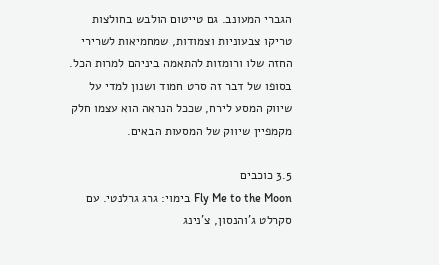הגברי המעונב. גם טייטום הולבש בחולצות טריקו צבעוניות וצמודות, שמחמיאות לשרירי החזה שלו ורומזות להתאמה ביניהם למרות הכל. בסופו של דבר זה סרט חמוד ושנון למדי על שיווק המסע לירח, שככל הנראה הוא עצמו חלק מקמפיין שיווק של המסעות הבאים.

3.5 כוכבים
Fly Me to the Moon בימוי: גרג גרלנטי. עם סקרלט ג'והנסון, צ'נינג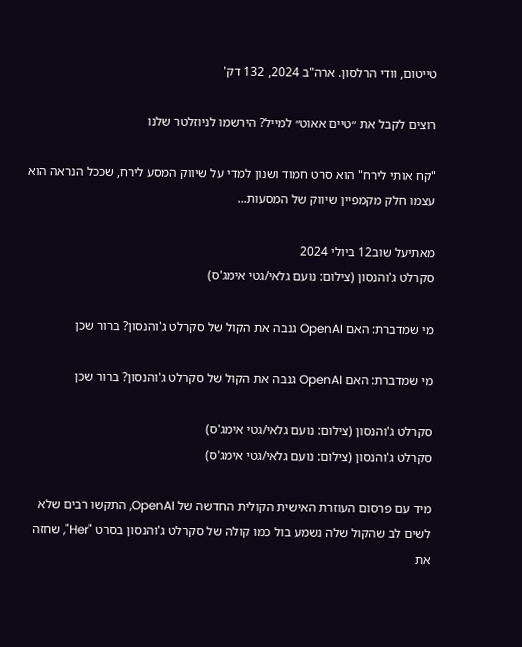טייטום, וודי הרלסון. ארה"ב 2024, 132 דק'

רוצים לקבל את ״טיים אאוט״ למייל? הירשמו לניוזלטר שלנו

"קח אותי לירח" הוא סרט חמוד ושנון למדי על שיווק המסע לירח, שככל הנראה הוא עצמו חלק מקמפיין שיווק של המסעות...

מאתיעל שוב12 ביולי 2024
סקרלט ג'והנסון (צילום: נועם גלאי/גטי אימג'ס)

מי שמדברת: האם OpenAI גנבה את הקול של סקרלט ג'והנסון? ברור שכן

מי שמדברת: האם OpenAI גנבה את הקול של סקרלט ג'והנסון? ברור שכן

סקרלט ג'והנסון (צילום: נועם גלאי/גטי אימג'ס)
סקרלט ג'והנסון (צילום: נועם גלאי/גטי אימג'ס)

מיד עם פרסום העוזרת האישית הקולית החדשה של OpenAI, התקשו רבים שלא לשים לב שהקול שלה נשמע בול כמו קולה של סקרלט ג'והנסון בסרט "Her", שחזה את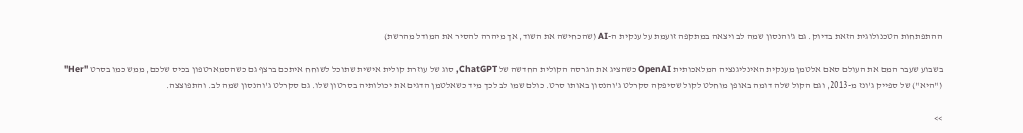ההתפתחות הטכנולוגית הזאת בדיוק. גם ג'והנסון שמה לב ויצאה במתקפה זועמת על ענקית ה-AI (שהכחישה את השוד, אך מיהרה להסיר את המודל מהרשת)

בשבוע שעבר המם את העולם סאם אלטמן מענקית האינליגנציה המלאכותית OpenAI כשהציג את הגרסה הקולית החדשה של ChatGPT, סוג של עוזרת קולית אישית שתוכל לשוחח איתכם ברצף גם כשהסמארטפון בכיס שלכם, ממש כמו בסרט "Her" ("היא") של ספייק ג'ונז מ-2013, וגם הקול שלה דומה באופן מוחלט לקול שסיפקה סקרלט ג'והנסון באותו סרט. כולם שמו לב לכך מיד כשאלטמן הדגים את יכולותיה בסרטון שלו. גם סקרלט ג'והנסון שמה לב. והתפוצצה.

>>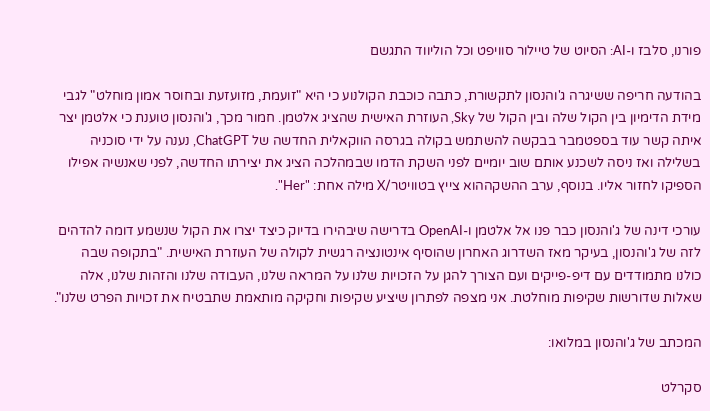פורנו, סלבז ו-AI: הסיוט של טיילור סוויפט וכל הוליווד התגשם

בהודעה חריפה ששיגרה ג'והנסון לתקשורת, כתבה כוכבת הקולנוע כי היא "זועמת, מזועזעת ובחוסר אמון מוחלט" לגבי מידת הדימיון בין הקול שלה ובין הקול של Sky, העוזרת האישית שהציג אלטמן. חמור מכך, ג'והנסון טוענת כי אלטמן יצר איתה קשר עוד בספטמבר בבקשה להשתמש בקולה בגרסה הווקאלית החדשה של ChatGPT, נענה על ידי סוכניה בשלילה ואז ניסה לשכנע אותם שוב יומיים לפני השקת הדמו שבמהלכה הציג את יצירתו החדשה, לפני שאנשיה אפילו הספיקו לחזור אליו. בנוסף, ערב ההשקההוא צייץ בטוויטר/X מילה אחת: "Her".

עורכי דינה של ג'והנסון כבר פנו אל אלטמן ו-OpenAI בדרישה שיבהירו בדיוק כיצד יצרו את הקול שנשמע דומה להדהים לזה של ג'והנסון, בעיקר מאז השדרוג האחרון שהוסיף אינטונציה רגשית לקולה של העוזרת האישית. "בתקופה שבה כולנו מתמודדים עם דיפ-פייקים ועם הצורך להגן על הזכויות שלנו על המראה שלנו, העבודה שלנו והזהות שלנו, אלה שאלות שדורשות שקיפות מוחלטת. אני מצפה לפתרון שיציע שקיפות וחקיקה מותאמת שתבטיח את זכויות הפרט שלנו".

המכתב של ג'והנסון במלואו:

סקרלט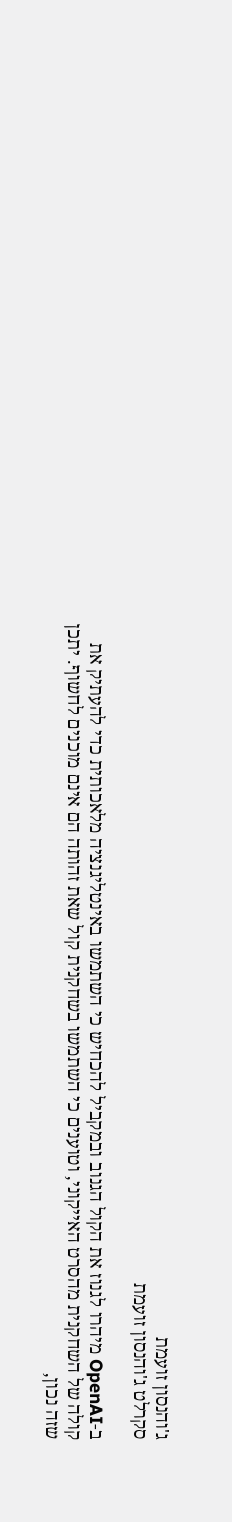ג'והנסון זועמת
סקרלט ג'והנסון זועמת

ב-OpenAI מיהרו לגנוז את הקול הגנוב ובמקביל להכחיש כי השתמשו באינטליגנציה מלאכותית כדי להעתיק את קולה של השחקנית מהסרט האייקוני, וטוענים כי השתמשו בשחקנית קול שאת זהותה הם אינם מוכנים לחשוף. יתכן שזה נכון,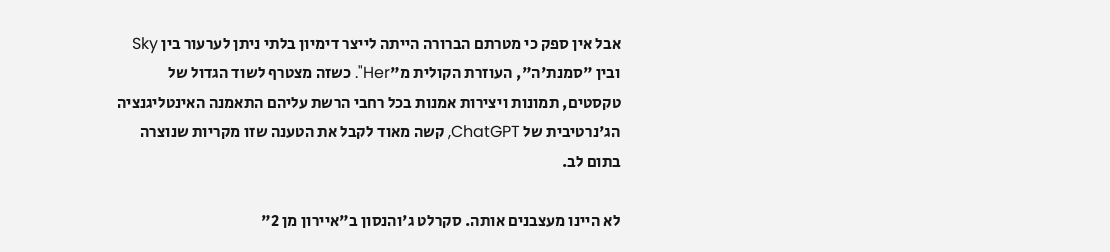אבל אין ספק כי מטרתם הברורה הייתה לייצר דימיון בלתי ניתן לערעור בין Sky ובין "סמנת'ה", העוזרת הקולית מ"Her". כשזה מצטרף לשוד הגדול של טקסטים, תמונות ויצירות אמנות בכל רחבי הרשת עליהם התאמנה האינטליגנציה הג'נרטיבית של ChatGPT, קשה מאוד לקבל את הטענה שזו מקריות שנוצרה בתום לב.

לא היינו מעצבנים אותה. סקרלט ג'והנסון ב"איירון מן 2"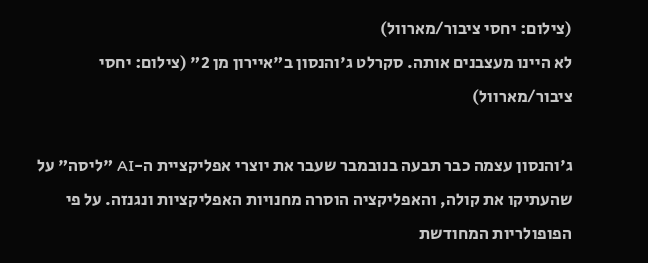(צילום: יחסי ציבור/מארוול)
לא היינו מעצבנים אותה. סקרלט ג'והנסון ב"איירון מן 2" (צילום: יחסי ציבור/מארוול)

ג'והנסון עצמה כבר תבעה בנובמבר שעבר את יוצרי אפליקציית ה-AI "ליסה" על שהעתיקו את קולה, והאפליקציה הוסרה מחנויות האפליקציות ונגנזה. על פי הפופולריות המחודשת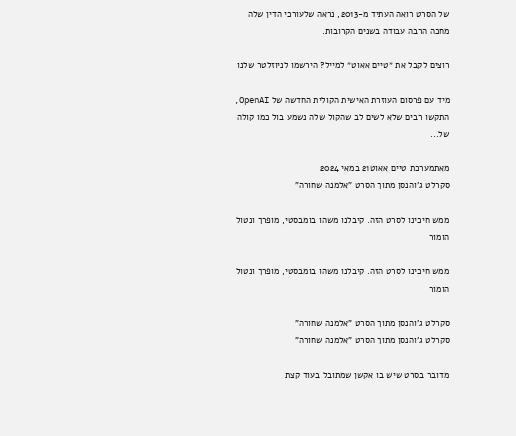של הסרט רואה העתיד מ-2013, נראה שלעורכי הדין שלה מחכה הרבה עבודה בשנים הקרובות.

רוצים לקבל את ״טיים אאוט״ למייל? הירשמו לניוזלטר שלנו

מיד עם פרסום העוזרת האישית הקולית החדשה של OpenAI, התקשו רבים שלא לשים לב שהקול שלה נשמע בול כמו קולה של...

מאתמערכת טיים אאוט21 במאי 2024
סקרלט ג'והנסן מתוך הסרט "אלמנה שחורה"

ממש חיכינו לסרט הזה. קיבלנו משהו בומבסטי, מופרך ונטול הומור

ממש חיכינו לסרט הזה. קיבלנו משהו בומבסטי, מופרך ונטול הומור

סקרלט ג'והנסן מתוך הסרט "אלמנה שחורה"
סקרלט ג'והנסן מתוך הסרט "אלמנה שחורה"

מדובר בסרט שיש בו אקשן שמתובל בעוד קצת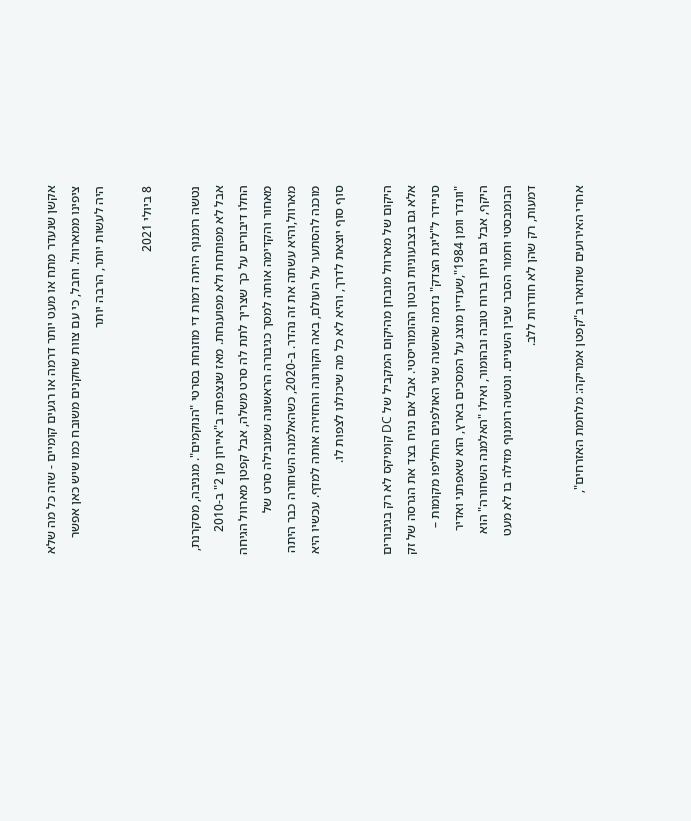אקשן שנעדר מתח או מעט יותר דרמה או רגעים קומיים - שזה כל מה שלא ציפינו ממארוול. וחבל, כי עם צוות שחקנים משובח כמו שיש כאן אפשר היה לעשות יותר, הרבה יותר

8 ביולי 2021

נטשה רומנוף היתה דמות די מוזנחת בסרטי "הנוקמים". מגניבה, מסקרנת, אבל לא מפותחת ולא מפוענחת. מאז שנצפתה ב"איירון מן 2" ב-2010 החלו דיבורים על כך שצריך לתת לה סרט משלה, אבל קפטן מארוול הגיחה מאחור והקדימה אותה למסך כגיבורה הראשונה שמובילה סרט של מארוול,והיא עשתה את זה נהדר. ב-2020, כשהאלמנה השחורה כבר היתה מוכנה להסתער על העולם, באה הקורונה והחזירה אותה למדף. עכשיו היא סוף סוף יוצאת לדרך, והיא לא כל מה שיכולנו לצפות לו.

היקום של מארוול מובחן מהיקום המקביל של DC קומיקס לא רק בגיבורים אלא גם בצבעוניות ובטון ההומוריסטי. אבל אם נניח בצד את הגרסה של זק סניידר ל"ליגת הצדק" נדמה שהשנה שני האולפנים החליפו מקומות – "וונדר וומן 1984",שעדיין מוצג על המסכים בארץ, הוא שאפתני ואדיר היקף, אבל גם ניחן ברוח טובה ובהומור, ואילו "האלמנה השחורה" הוא הבומבסטי וחמור הסבר שבין השניים. ונטשה רומנוף מזילה בו לא מעט דמעות, רק שהן לא חודרות ללב.

אחרי האירועים שתוארו ב"קפטן אמריקה: מלחמת האזרחים",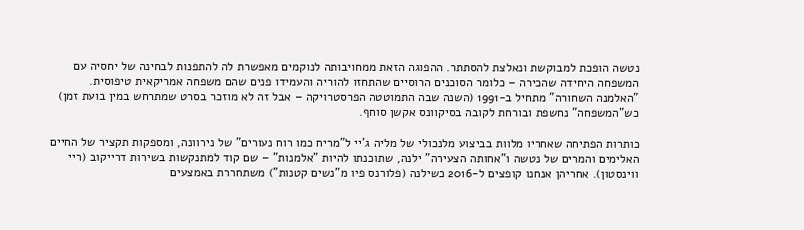נטשה הופכת למבוקשת ונאלצת להסתתר. ההפוגה הזאת ממחויבותה לנוקמים מאפשרת לה להתפנות לבחינה של יחסיה עם המשפחה היחידה שהכירה – כלומר הסוכנים הרוסיים שהתחזו להוריה והעמידו פנים שהם משפחה אמריקאית טיפוסית. "האלמנה השחורה" מתחיל ב-1991 (השנה שבה התמוטטה הפרסטרויקה – אבל זה לא מוזכר בסרט שמתרחש במין בועת זמן) כש"המשפחה" נחשפת ובורחת לקובה בסיקוונס אקשן סוחף.

כותרות הפתיחה שאחריו מלוות בביצוע מלנכולי של מליה ג'יי ל"מריח כמו רוח נעורים" של נירוונה, ומספקות תקציר של החיים האלימים והמרים של נטשה ו"אחותה הצעירה" ילנה, שתוכנתו להיות "אלמנות" – שם קוד למתנקשות בשירות דרייקוב (ריי ווינסטון). אחריהן אנחנו קופצים ל-2016 כשילנה (פלורנס פיו מ"נשים קטנות") משתחררת באמצעים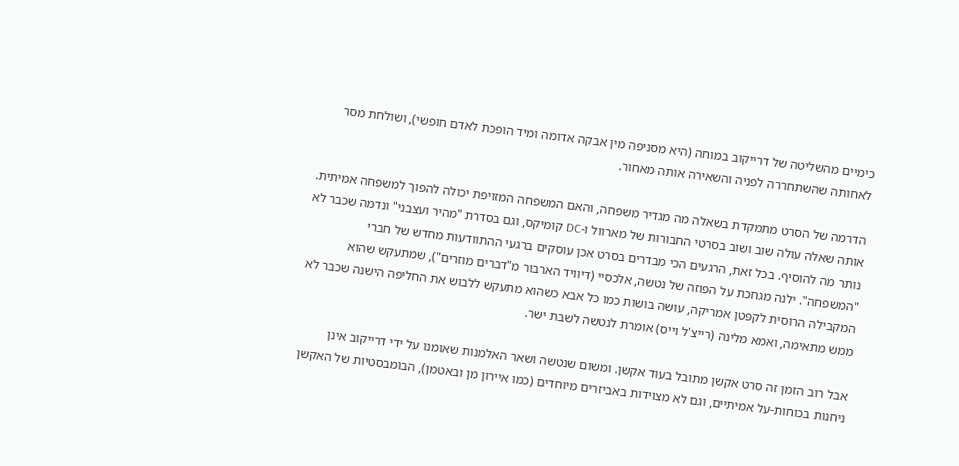כימיים מהשליטה של דרייקוב במוחה (היא מסניפה מין אבקה אדומה ומיד הופכת לאדם חופשי), ושולחת מסר לאחותה שהשתחררה לפניה והשאירה אותה מאחור.

הדרמה של הסרט מתמקדת בשאלה מה מגדיר משפחה, והאם המשפחה המזויפת יכולה להפוך למשפחה אמיתית. אותה שאלה עולה שוב ושוב בסרטי החבורות של מארוול ו-DC קומיקס, וגם בסדרת "מהיר ועצבני" ונדמה שכבר לא נותר מה להוסיף. בכל זאת, הרגעים הכי מבדרים בסרט אכן עוסקים ברגעי ההתוודעות מחדש של חברי "המשפחה". ילנה מגחכת על הפוזה של נטשה, אלכסיי (דיוויד הארבור מ"דברים מוזרים"), שמתעקש שהוא המקבילה הרוסית לקפטן אמריקה, עושה בושות כמו כל אבא כשהוא מתעקש ללבוש את החליפה הישנה שכבר לא ממש מתאימה, ואמא מלינה (רייצ'ל וייס) אומרת לנטשה לשבת ישר.

אבל רוב הזמן זה סרט אקשן מתובל בעוד אקשן. ומשום שנטשה ושאר האלמנות שאומנו על ידי דרייקוב אינן ניחנות בכוחות-על אמיתיים, וגם לא מצוידות באביזרים מיוחדים (כמו איירון מן ובאטמן), הבומבסטיות של האקשן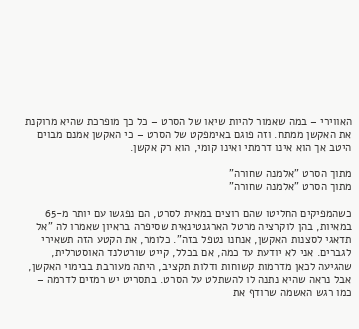האווירי – במה שאמור להיות שיאו של הסרט – כל כך מופרכת שהיא מרוקנת את האקשן ממתח. וזה פוגם באימפקט של הסרט – כי האקשן אמנם מבוים היטב אך הוא אינו דרמתי ואינו קומי, הוא רק אקשן.

מתוך הסרט "אלמנה שחורה"
מתוך הסרט "אלמנה שחורה"

כשהמפיקים החליטו שהם רוצים במאית לסרט, הם נפגשו עם יותר מ-65 במאיות, בהן לוקרציה מרטל הארגנטינאית שסיפרה בראיון שאמרו לה "אל תדאגי לסצנות האקשן, אנחנו נטפל בזה". כלומר, את הקטע הזה תשאירי לגברים. אני לא יודעת עד כמה, אם בכלל, קייט שורטלנד האוסטרלית, שהגיעה לכאן מדרמות קשוחות ודלות תקציב, היתה מעורבת בבימוי האקשן, אבל נראה שהיא נתנה לו להשתלט על הסרט. בתסריט יש רמזים לדרמה – כמו רגש האשמה שרודף את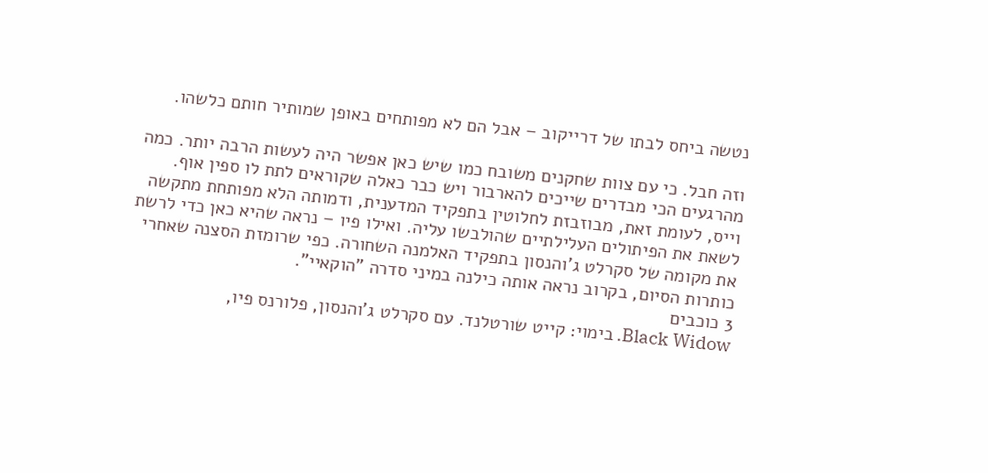נטשה ביחס לבתו של דרייקוב – אבל הם לא מפותחים באופן שמותיר חותם כלשהו.

וזה חבל. כי עם צוות שחקנים משובח כמו שיש כאן אפשר היה לעשות הרבה יותר. כמה מהרגעים הכי מבדרים שייכים להארבור ויש כבר כאלה שקוראים לתת לו ספין אוף. וייס, לעומת זאת, מבוזבזת לחלוטין בתפקיד המדענית, ודמותה הלא מפותחת מתקשה לשאת את הפיתולים העלילתיים שהולבשו עליה. ואילו פיו – נראה שהיא כאן כדי לרשת את מקומה של סקרלט ג'והנסון בתפקיד האלמנה השחורה. כפי שרומזת הסצנה שאחרי כותרות הסיום, בקרוב נראה אותה כילנה במיני סדרה "הוקאיי".
3 כוכבים
Black Widow. בימוי: קייט שורטלנד. עם סקרלט ג'והנסון, פלורנס פיו,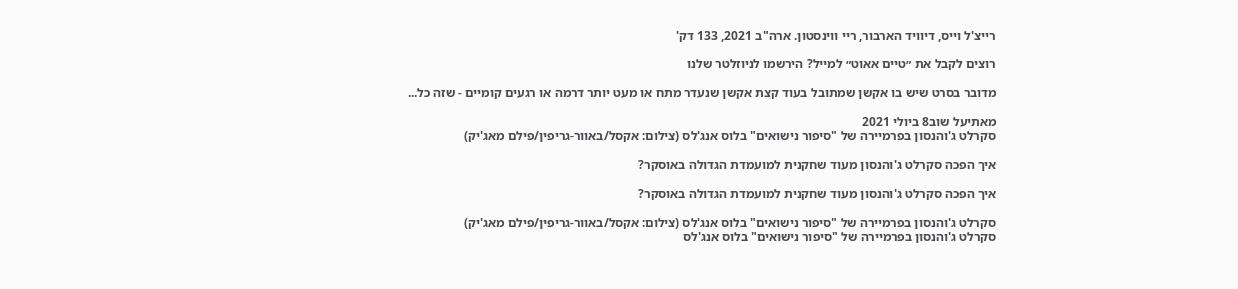רייצ'ל וייס, דיוויד הארבור, ריי ווינסטון. ארה"ב 2021, 133 דק'

רוצים לקבל את ״טיים אאוט״ למייל? הירשמו לניוזלטר שלנו

מדובר בסרט שיש בו אקשן שמתובל בעוד קצת אקשן שנעדר מתח או מעט יותר דרמה או רגעים קומיים - שזה כל...

מאתיעל שוב8 ביולי 2021
סקרלט ג'והנסון בפרמיירה של "סיפור נישואים" בלוס אנג'לס (צילום: אקסל/באוור-גריפין/פילם מאג'יק)

איך הפכה סקרלט ג'והנסון מעוד שחקנית למועמדת הגדולה באוסקר?

איך הפכה סקרלט ג'והנסון מעוד שחקנית למועמדת הגדולה באוסקר?

סקרלט ג'והנסון בפרמיירה של "סיפור נישואים" בלוס אנג'לס (צילום: אקסל/באוור-גריפין/פילם מאג'יק)
סקרלט ג'והנסון בפרמיירה של "סיפור נישואים" בלוס אנג'לס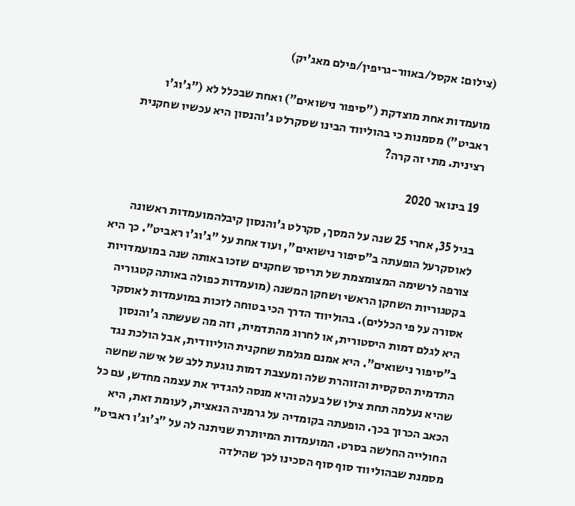(צילום: אקסל/באוור-גריפין/פילם מאג'יק)

מועמדות אחת מוצדקת ("סיפור נישואים") ואחת שבכלל לא ("ג'וג'ו ראביט") מסמנות כי בהוליווד הבינו שסקרלט ג'והנסון היא עכשיו שחקנית רצינית. מתי זה קרה?

19 בינואר 2020

בגיל 35, אחרי 25 שנה על המסך, סקרלט ג'והנסון קיבלהמועמדות ראשונה לאוסקרעל הופעתה ב"סיפור נישואים", ועוד אחת על "ג'וג'ו ראביט". כך היא צורפה לרשימה המצומצמת של תריסר שחקנים שזכו באותה שנה במועמדויות בקטגוריות השחקן הראשי ושחקן המשנה (מועמדות כפולה באותה קטגוריה אסורה על פי הכללים). בהוליווד הדרך הכי בטוחה לזכות במועמדות לאוסקר היא לגלם דמות היסטורית, או לחרוג מהתדמית, וזה מה שעשתה ג'והנסון ב"סיפור נישואים". היא אמנם מגלמת שחקנית הוליוודית, אבל הולכת נגד התדמית הסקסית והזוהרת שלה ומעצבת דמות נוגעת ללב של אישה שחשה שהיא נעלמה תחת צילו של בעלה והיא מנסה להגדיר את עצמה מחדש, עם כל הכאב הכרוך בכך. הופעתה בקומדיה על גרמניה הנאצית, לעומת זאת, היא החולייה החלשה בסרט. המועמדות המיותרת שניתנה לה על "ג'וג'ו ראביט" מסמנת שבהוליווד סוף סוף הסכינו לכך שהילדה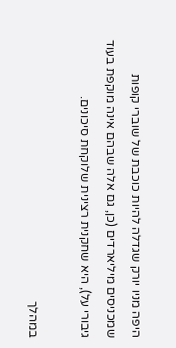היפה מניו יורק שגדלה להיות כוכבת של שוברי קופות שמכניסים מיליארדים (כן, גם אלה שבהם אינה מוקפת בעוד גיבורי על), היא שחקנית רצינית שלוקחת סיכונים.

במהלך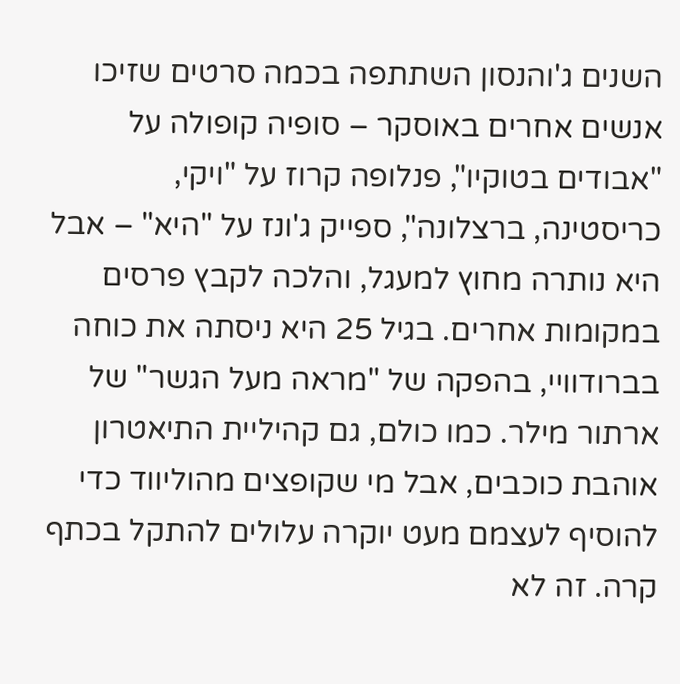השנים ג'והנסון השתתפה בכמה סרטים שזיכו אנשים אחרים באוסקר – סופיה קופולה על "אבודים בטוקיו", פנלופה קרוז על "ויקי, כריסטינה, ברצלונה", ספייק ג'ונז על "היא" – אבל היא נותרה מחוץ למעגל, והלכה לקבץ פרסים במקומות אחרים. בגיל 25 היא ניסתה את כוחה בברודוויי, בהפקה של "מראה מעל הגשר" של ארתור מילר. כמו כולם, גם קהיליית התיאטרון אוהבת כוכבים, אבל מי שקופצים מהוליווד כדי להוסיף לעצמם מעט יוקרה עלולים להתקל בכתף קרה. זה לא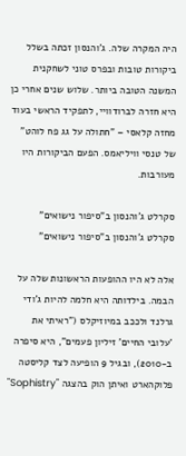היה המקרה שלה. ג'והנסון זכתה בשלל ביקורות טובות ובפרס טוני לשחקנית המשנה הטובה ביותר. שלוש שנים אחרי כן היא חזרה לברודוויי, לתפקיד הראשי בעוד מחזה קלאסי – "חתולה על גג פח לוהט" של טנסי וויליאמס. הפעם הביקורות היו מעורבות.

סקרלט ג'והנסון ב"סיפור נישואים"
סקרלט ג'והנסון ב"סיפור נישואים"

אלה לא היו ההופעות הראשונות שלה על הבמה. בילדותה היא חלמה להיות ג'ודי גרלנד ולככב במיוזיקלס ("ראיתי את 'עלובי החיים' זיליון פעמים", היא סיפרה ב-2010), ובגיל 9 הופיעה לצד קליסטה פלוקהארט ואיתן הוק בהצגה "Sophistry"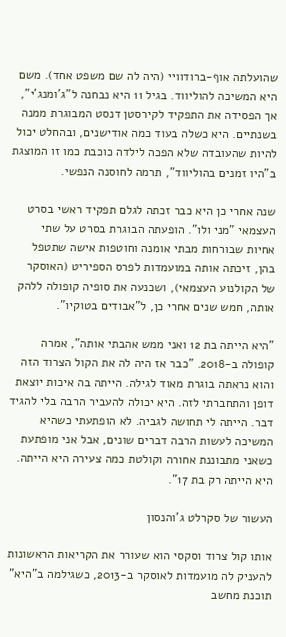שהועלתה אוף-ברודוויי (היה לה שם משפט אחד). משם היא המשיכה להוליווד. בגיל 11 היא נבחנה ל"ג'ומנג'י", אך הפסידה את התפקיד לקירסטן דנסט המבוגרת ממנה בשנתיים. היא כשלה בעוד כמה אודישנים, ובהחלט יכול להיות שהעובדה שלא הפכה לילדה כוכבת כמו זו המוצגת ב"היו זמנים בהוליווד", תרמה לחוסנה הנפשי.

שנה אחרי כן היא כבר זכתה לגלם תפקיד ראשי בסרט העצמאי "מני ולו". הופעתה הבוגרת בסרט על שתי אחיות שבורחות מבתי אומנה וחוטפות אישה שתטפל בהן, זיכתה אותה במועמדות לפרס הספיריט (האוסקר של הקולנוע העצמאי), ושכנעה את סופיה קופולה ללהק אותה, חמש שנים אחרי כן, ל"אבודים בטוקיו".

"היא הייתה בת 12 ואני ממש אהבתי אותה", אמרה קופולה ב-2018. "כבר אז היה לה את הקול הצרוד הזה והוא נראתה בוגרת מאוד לגילה. הייתה בה איכות יוצאת דופן והתחברתי לזה. היא יכולה להעביר הרבה בלי להגיד דבר. הייתה לי תחושה לגביה. לא הופתעתי כשהיא המשיכה לעשות הרבה דברים שונים, אבל אני מופתעת כשאני מתבוננת אחורה וקולטת כמה צעירה היא הייתה. היא הייתה רק בת 17".

העשור של סקרלט ג'והנסון

אותו קול צרוד וסקסי הוא שעורר את הקריאות הראשונות להעניק לה מועמדות לאוסקר ב-2013, כשגילמה ב"היא" תוכנת מחשב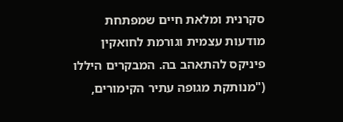סקרנית ומלאת חיים שמפתחת מודעות עצמית וגורמת לחואקין פיניקס להתאהב בה. המבקרים היללו ("מנותקת מגופה עתיר הקימורים,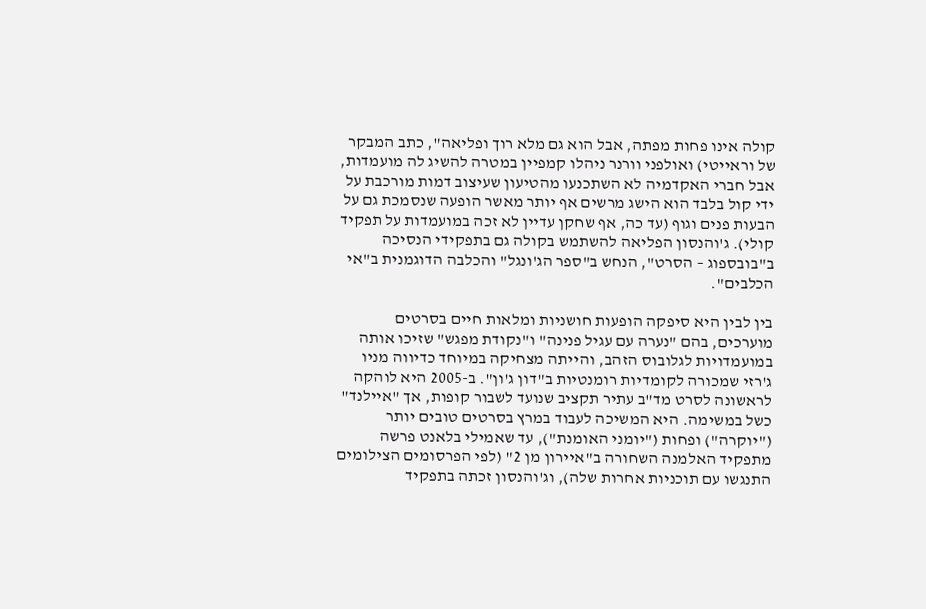קולה אינו פחות מפתה, אבל הוא גם מלא רוך ופליאה", כתב המבקר של וראייטי) ואולפני וורנר ניהלו קמפיין במטרה להשיג לה מועמדות, אבל חברי האקדמיה לא השתכנעו מהטיעון שעיצוב דמות מורכבת על ידי קול בלבד הוא הישג מרשים אף יותר מאשר הופעה שנסמכת גם על הבעות פנים וגוף (עד כה, אף שחקן עדיין לא זכה במועמדות על תפקיד קולי). ג'והנסון הפליאה להשתמש בקולה גם בתפקידי הנסיכה ב"בובספוג – הסרט", הנחש ב"ספר הג'ונגל" והכלבה הדוגמנית ב"אי הכלבים".

בין לבין היא סיפקה הופעות חושניות ומלאות חיים בסרטים מוערכים, בהם "נערה עם עגיל פנינה" ו"נקודת מפגש" שזיכו אותה במועמדויות לגלובוס הזהב, והייתה מצחיקה במיוחד כדיווה מניו ג'רזי שמכורה לקומדיות רומנטיות ב"דון ג'ון". ב-2005 היא לוהקה לראשונה לסרט מד"ב עתיר תקציב שנועד לשבור קופות, אך "איילנד" כשל במשימה. היא המשיכה לעבוד במרץ בסרטים טובים יותר ("יוקרה") ופחות ("יומני האומנת"), עד שאמילי בלאנט פרשה מתפקיד האלמנה השחורה ב"איירון מן 2" (לפי הפרסומים הצילומים התנגשו עם תוכניות אחרות שלה), וג'והנסון זכתה בתפקיד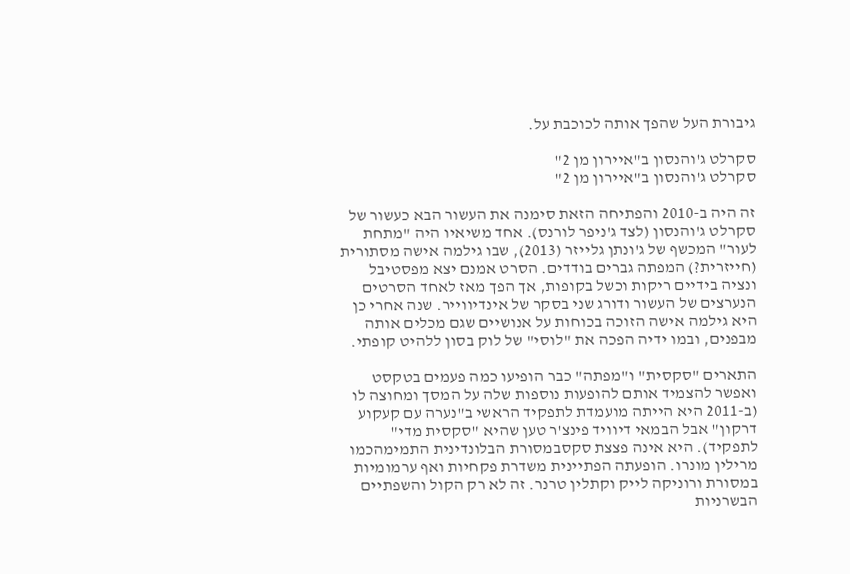גיבורת העל שהפך אותה לכוכבת על.

סקרלט ג'והנסון ב"איירון מן 2"
סקרלט ג'והנסון ב"איירון מן 2"

זה היה ב-2010 והפתיחה הזאת סימנה את העשור הבא כעשור של סקרלט ג'והנסון (לצד ג'ניפר לורנס). אחד משיאיו היה "מתחת לעור" המכשף של ג'ונתן גלייזר (2013), שבו גילמה אישה מסתורית (חייזרית?) המפתה גברים בודדים. הסרט אמנם יצא מפסטיבל ונציה בידיים ריקות וכשל בקופות, אך הפך מאז לאחד הסרטים הנערצים של העשור ודורג שני בסקר של אינדיווייר. שנה אחרי כן היא גילמה אישה הזוכה בכוחות על אנושיים שגם מכלים אותה מבפנים, ובמו ידיה הפכה את "לוסי" של לוק בסון ללהיט קופתי.

התארים "סקסית" ו"מפתה" כבר הופיעו כמה פעמים בטקסט ואפשר להצמיד אותם להופעות נוספות שלה על המסך ומחוצה לו (ב-2011 היא הייתה מועמדת לתפקיד הראשי ב"נערה עם קעקוע דרקון" אבל הבמאי דיוויד פינצ'ר טען שהיא "סקסית מדי" לתפקיד). היא אינה פצצת סקסבמסורת הבלונדינית התמימהכמו מרילין מונרו. הופעתה הפתיינית משדרת פקחיות ואף ערמומיות במסורת ורוניקה לייק וקתלין טרנר. זה לא רק הקול והשפתיים הבשרניות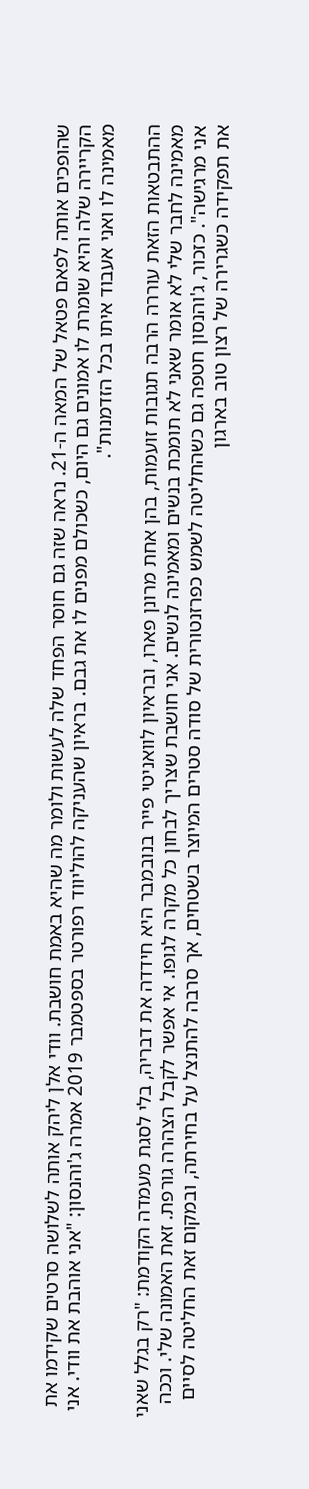שהופכים אותה לפאם פטאל של המאה ה-21. נראה שזה גם חוסר הפחד שלה לעשות ולומר מה שהיא באמת חושבת. וודי אלן ליהק אותה לשלושה סרטים שקידמו את הקריירה שלה והיא שומרת לו אמונים גם היום, כשכולם מפנים לו את גבם. בראיון שהעניקה להוליווד רפורטר בספטמבר 2019 אמרה ג'והנסון: "אני אוהבת את וודי. אני מאמינה לו ואני אעבוד איתו בכל הזדמנות".

ההתבטאות הזאת עוררה הרבה תגובות זועמות, בהן אחת מרונן פארו, ובראיון לוואניטי פייר בנובמבר היא חידדה את דבריה, בלי לסגת מעמדה הקודמת: "רק בגלל שאני מאמינה לחבר שלי לא אומר שאני לא תומכת בנשים ומאמינה לנשים. אני חושבת שצריך לבחון כל מקרה לגופו. אי אפשר לקבל הצהרה גורפת. זאת האמונה שלי. וככה אני מרגישה". כזכור, ג'והנסון חטפה גם כשהחליטה לשמש כפרזנטורית של סודה סטרים המיוצר בשטחים, אך סרבה להתנצל על בחירתה, ובמקום זאת החליטה לסיים את תפקידה כשגרירה של רצון טוב בארגון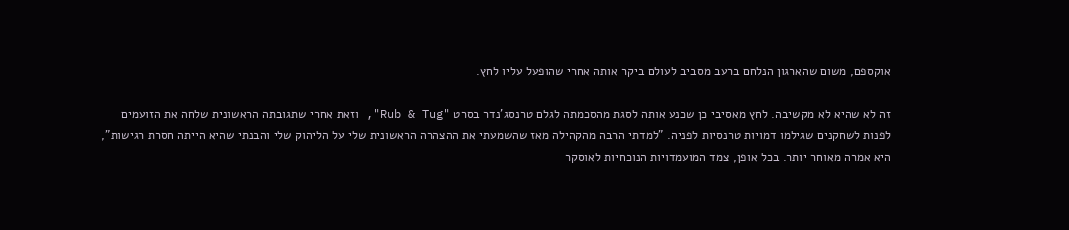אוקספם, משום שהארגון הנלחם ברעב מסביב לעולם ביקר אותה אחרי שהופעל עליו לחץ.

זה לא שהיא לא מקשיבה. לחץ מאסיבי כן שכנע אותה לסגת מהסכמתה לגלם טרנסג'נדר בסרט "Rub & Tug", וזאת אחרי שתגובתה הראשונית שלחה את הזועמים לפנות לשחקנים שגילמו דמויות טרנסיות לפניה. "למדתי הרבה מהקהילה מאז שהשמעתי את ההצהרה הראשונית שלי על הליהוק שלי והבנתי שהיא הייתה חסרת רגישות", היא אמרה מאוחר יותר. בכל אופן, צמד המועמדויות הנוכחיות לאוסקר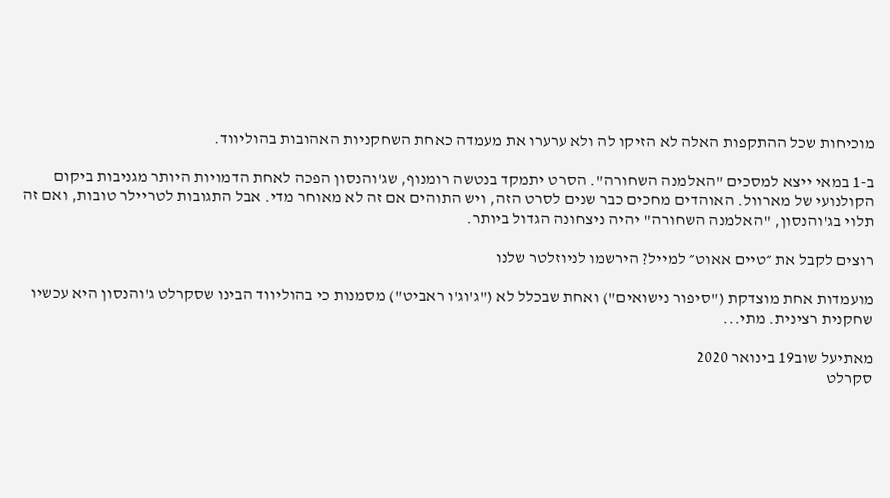מוכיחות שכל ההתקפות האלה לא הזיקו לה ולא ערערו את מעמדה כאחת השחקניות האהובות בהוליווד.

ב-1 במאי ייצא למסכים "האלמנה השחורה". הסרט יתמקד בנטשה רומנוף, שג'והנסון הפכה לאחת הדמויות היותר מגניבות ביקום הקולנועי של מארוול. האוהדים מחכים כבר שנים לסרט הזה, ויש התוהים אם זה לא מאוחר מדי. אבל התגובות לטריילר טובות, ואם זה תלוי בג'והנסון, "האלמנה השחורה" יהיה ניצחונה הגדול ביותר.

רוצים לקבל את ״טיים אאוט״ למייל? הירשמו לניוזלטר שלנו

מועמדות אחת מוצדקת ("סיפור נישואים") ואחת שבכלל לא ("ג'וג'ו ראביט") מסמנות כי בהוליווד הבינו שסקרלט ג'והנסון היא עכשיו שחקנית רצינית. מתי...

מאתיעל שוב19 בינואר 2020
סקרלט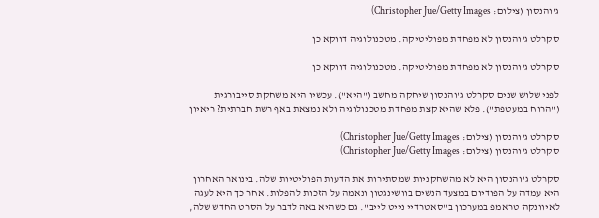ג'והנסון (צילום: Christopher Jue/Getty Images)

סקרלט ג'והנסון לא מפחדת מפוליטיקה. מטכנולוגיה דווקא כן

סקרלט ג'והנסון לא מפחדת מפוליטיקה. מטכנולוגיה דווקא כן

לפני שלוש שנים סקרלט ג'והנסון שיחקה מחשב ("היא"). עכשיו היא משחקת סייבורגית ("הרוח במעטפת"). פלא שהיא קצת מפחדת מטכנולוגיה ולא נמצאת באף רשת חברתית? ריאיון

סקרלט ג'והנסון (צילום: Christopher Jue/Getty Images)
סקרלט ג'והנסון (צילום: Christopher Jue/Getty Images)

סקרלט ג'והנסון היא לא מהשחקניות שמסתירות את הדעות הפוליטיות שלה. בינואר האחרון היא עמדה על הפודיום במצעד הנשים בוושינגטון ונאמה על הזכות להפלות. אחר כך היא לעגה לאיוונקה טראמפ במערכון ב"סאטרדיי נייט לייב". גם כשהיא באה לדבר על הסרט החדש שלה,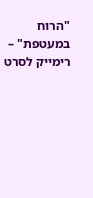"הרוח במעטפת" – רימייק לסרט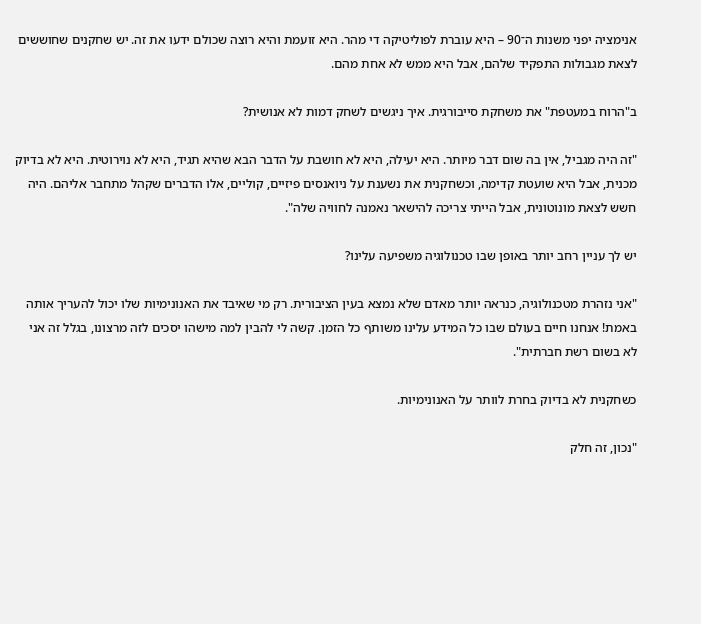אנימציה יפני משנות ה־90 – היא עוברת לפוליטיקה די מהר. היא זועמת והיא רוצה שכולם ידעו את זה. יש שחקנים שחוששים לצאת מגבולות התפקיד שלהם, אבל היא ממש לא אחת מהם.

ב"הרוח במעטפת" את משחקת סייבורגית. איך ניגשים לשחק דמות לא אנושית?

"זה היה מגביל, אין בה שום דבר מיותר. היא יעילה, היא לא חושבת על הדבר הבא שהיא תגיד, היא לא נוירוטית. היא לא בדיוק מכנית, אבל היא שועטת קדימה, וכשחקנית את נשענת על ניואנסים פיזיים, קוליים, אלו הדברים שקהל מתחבר אליהם. היה חשש לצאת מונוטונית, אבל הייתי צריכה להישאר נאמנה לחוויה שלה".

יש לך עניין רחב יותר באופן שבו טכנולוגיה משפיעה עלינו?

"אני נזהרת מטכנולוגיה, כנראה יותר מאדם שלא נמצא בעין הציבורית. רק מי שאיבד את האנונימיות שלו יכול להעריך אותה באמת! אנחנו חיים בעולם שבו כל המידע עלינו משותף כל הזמן. קשה לי להבין למה מישהו יסכים לזה מרצונו, בגלל זה אני לא בשום רשת חברתית".

כשחקנית לא בדיוק בחרת לוותר על האנונימיות.

"נכון, זה חלק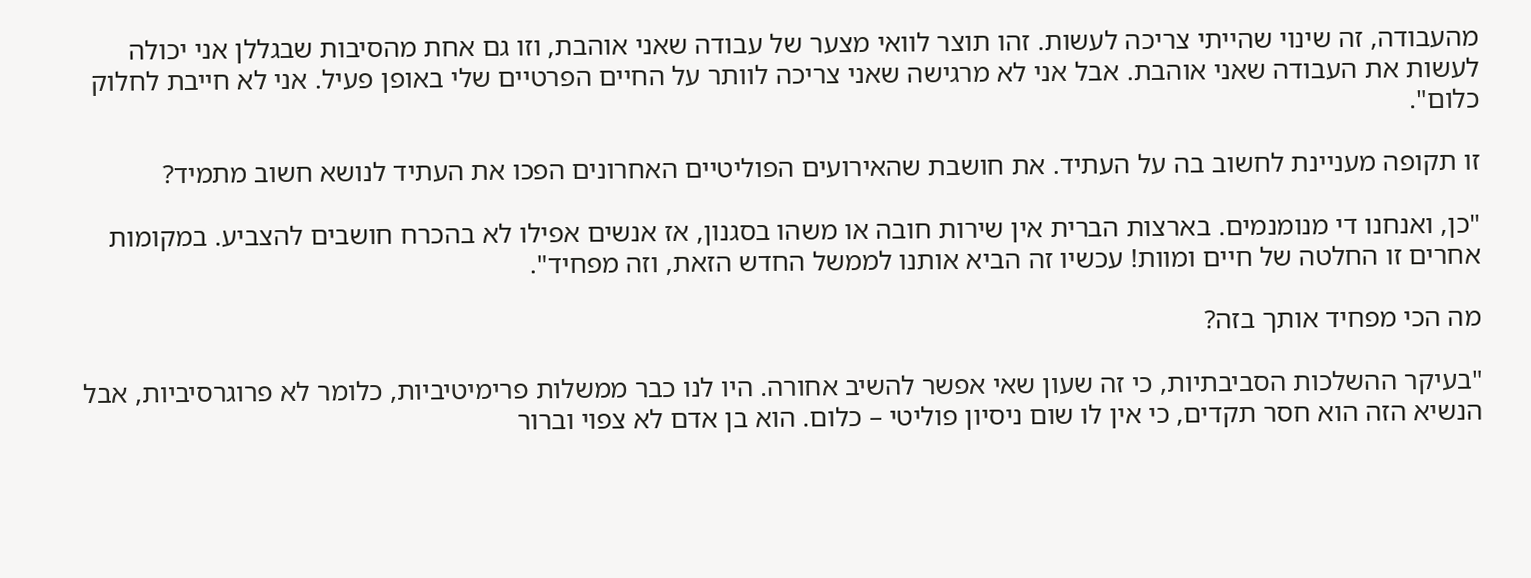מהעבודה, זה שינוי שהייתי צריכה לעשות. זהו תוצר לוואי מצער של עבודה שאני אוהבת, וזו גם אחת מהסיבות שבגללן אני יכולה לעשות את העבודה שאני אוהבת. אבל אני לא מרגישה שאני צריכה לוותר על החיים הפרטיים שלי באופן פעיל. אני לא חייבת לחלוק כלום".

זו תקופה מעניינת לחשוב בה על העתיד. את חושבת שהאירועים הפוליטיים האחרונים הפכו את העתיד לנושא חשוב מתמיד?

"כן, ואנחנו די מנומנמים. בארצות הברית אין שירות חובה או משהו בסגנון, אז אנשים אפילו לא בהכרח חושבים להצביע. במקומות אחרים זו החלטה של חיים ומוות! עכשיו זה הביא אותנו לממשל החדש הזאת, וזה מפחיד".

מה הכי מפחיד אותך בזה?

"בעיקר ההשלכות הסביבתיות, כי זה שעון שאי אפשר להשיב אחורה. היו לנו כבר ממשלות פרימיטיביות, כלומר לא פרוגרסיביות, אבל הנשיא הזה הוא חסר תקדים, כי אין לו שום ניסיון פוליטי – כלום. הוא בן אדם לא צפוי וברור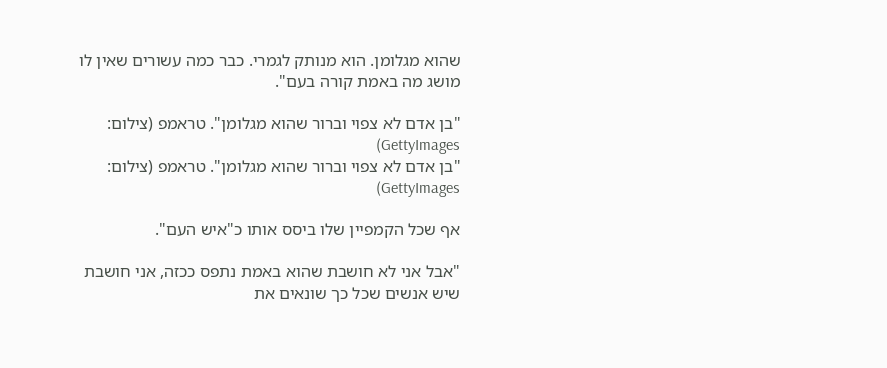שהוא מגלומן. הוא מנותק לגמרי. כבר כמה עשורים שאין לו מושג מה באמת קורה בעם".

"בן אדם לא צפוי וברור שהוא מגלומן". טראמפ (צילום: GettyImages)
"בן אדם לא צפוי וברור שהוא מגלומן". טראמפ (צילום: GettyImages)

אף שכל הקמפיין שלו ביסס אותו כ"איש העם".

"אבל אני לא חושבת שהוא באמת נתפס ככזה, אני חושבת שיש אנשים שכל כך שונאים את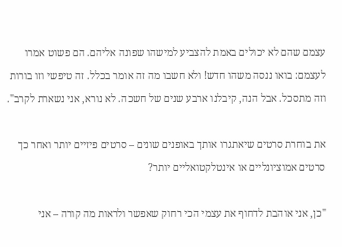עצמם שהם לא יכולים באמת להצביע למישהו שפונה אליהם. הם פשוט אמרו לעצמם: בואו ננסה משהו חדש! ולא חשבו מה זה אומר בכלל. זה טיפשי וזו בורות וזה מתסכל. אבל הנה, קיבלנו ארבע שנים של חשכה. לא נורא, אני נשארת לקרב".

את בוחרת סרטים שיאתגרו אותך באופנים שונים – סרטים פיזיים יותר ואחר כך סרטים אמוציונליים או אינטלקטואליים יותר?

"כן, אני אוהבת לדחוף את עצמי הכי רחוק שאפשר ולראות מה קורה – אני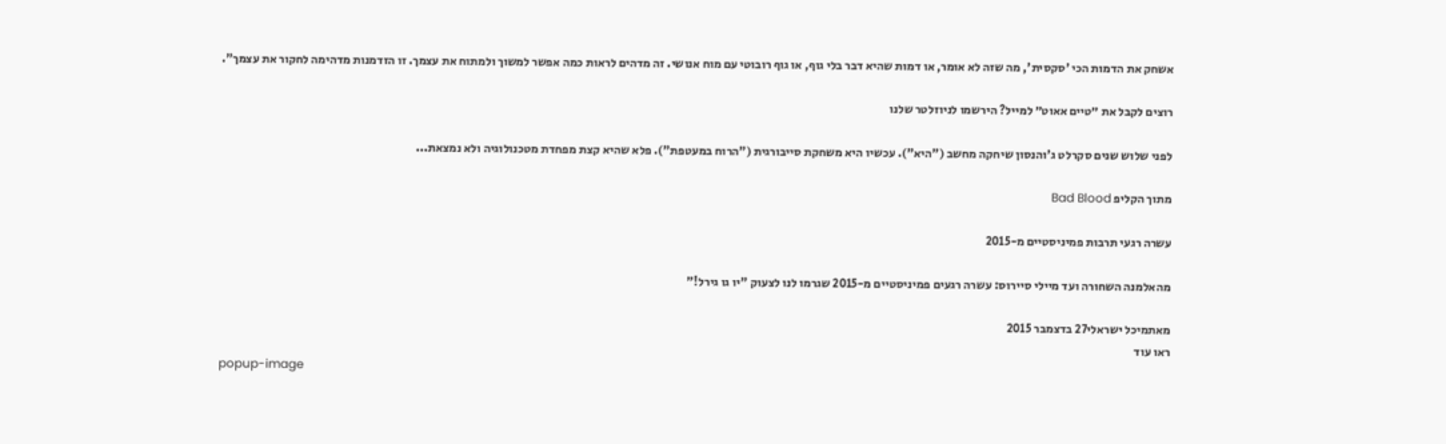אשחק את הדמות הכי 'סקסית', מה שזה לא אומר, או דמות שהיא דבר בלי גוף, או גוף רובוטי עם מוח אנושי. זה מדהים לראות כמה אפשר למשוך ולמתוח את עצמך. זו הזדמנות מדהימה לחקור את עצמך".

רוצים לקבל את ״טיים אאוט״ למייל? הירשמו לניוזלטר שלנו

לפני שלוש שנים סקרלט ג'והנסון שיחקה מחשב ("היא"). עכשיו היא משחקת סייבורגית ("הרוח במעטפת"). פלא שהיא קצת מפחדת מטכנולוגיה ולא נמצאת...

מתוך הקליפ Bad Blood

עשרה רגעי תרבות פמיניסטיים מ-2015

מהאלמנה השחורה ועד מיילי סיירוס: עשרה רגעים פמיניסטיים מ-2015 שגרמו לנו לצעוק "יו גו גירל!"

מאתמיכל ישראלי27 בדצמבר 2015
ראו עוד
popup-image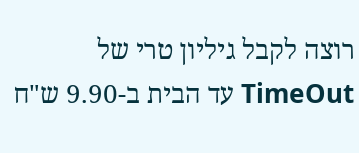רוצה לקבל גיליון טרי של TimeOut עד הבית ב-9.90 ש"ח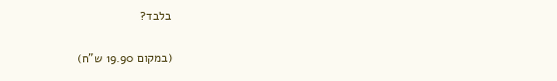בלבד?

(במקום 19.90 ש"ח)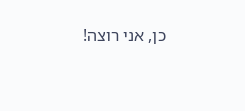כן, אני רוצה!